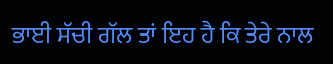ਭਾਈ ਸੱਚੀ ਗੱਲ ਤਾਂ ਇਹ ਹੈ ਕਿ ਤੇਰੇ ਨਾਲ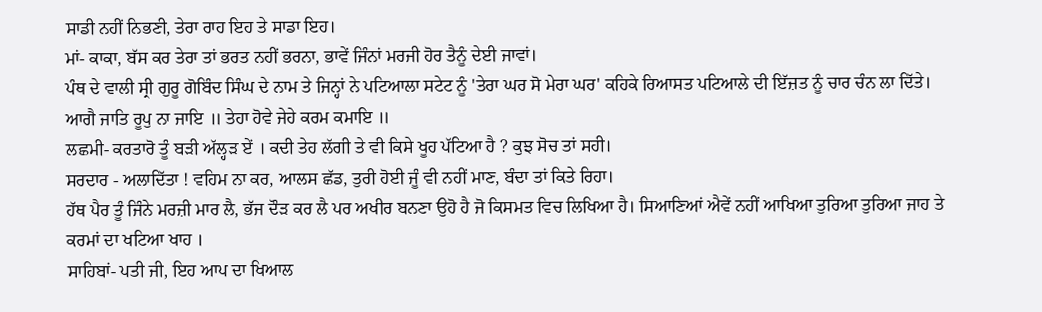ਸਾਡੀ ਨਹੀਂ ਨਿਭਣੀ, ਤੇਰਾ ਰਾਹ ਇਹ ਤੇ ਸਾਡਾ ਇਹ।
ਮਾਂ- ਕਾਕਾ, ਬੱਸ ਕਰ ਤੇਰਾ ਤਾਂ ਭਰਤ ਨਹੀਂ ਭਰਨਾ, ਭਾਵੇਂ ਜਿੰਨਾਂ ਮਰਜੀ ਹੋਰ ਤੈਨੂੰ ਦੇਈ ਜਾਵਾਂ।
ਪੰਥ ਦੇ ਵਾਲੀ ਸ੍ਰੀ ਗੁਰੂ ਗੋਬਿੰਦ ਸਿੰਘ ਦੇ ਨਾਮ ਤੇ ਜਿਨ੍ਹਾਂ ਨੇ ਪਟਿਆਲਾ ਸਟੇਟ ਨੂੰ 'ਤੇਰਾ ਘਰ ਸੋ ਮੇਰਾ ਘਰ' ਕਹਿਕੇ ਰਿਆਸਤ ਪਟਿਆਲੇ ਦੀ ਇੱਜ਼ਤ ਨੂੰ ਚਾਰ ਚੰਨ ਲਾ ਦਿੱਤੇ।
ਆਗੈ ਜਾਤਿ ਰੂਪੁ ਨਾ ਜਾਇ ॥ ਤੇਹਾ ਹੋਵੇ ਜੇਹੇ ਕਰਮ ਕਮਾਇ ॥
ਲਛਮੀ- ਕਰਤਾਰੋ ਤੂੰ ਬੜੀ ਅੱਲ੍ਹੜ ਏਂ । ਕਦੀ ਤੇਹ ਲੱਗੀ ਤੇ ਵੀ ਕਿਸੇ ਖੂਹ ਪੱਟਿਆ ਹੈ ? ਕੁਝ ਸੋਚ ਤਾਂ ਸਹੀ।
ਸਰਦਾਰ - ਅਲਾਦਿੱਤਾ ! ਵਹਿਮ ਨਾ ਕਰ, ਆਲਸ ਛੱਡ, ਤੁਰੀ ਹੋਈ ਜੂੰ ਵੀ ਨਹੀਂ ਮਾਣ, ਬੰਦਾ ਤਾਂ ਕਿਤੇ ਰਿਹਾ।
ਹੱਥ ਪੈਰ ਤੂੰ ਜਿੰਨੇ ਮਰਜ਼ੀ ਮਾਰ ਲੈ, ਭੱਜ ਦੌੜ ਕਰ ਲੈ ਪਰ ਅਖੀਰ ਬਨਣਾ ਉਹੋ ਹੈ ਜੋ ਕਿਸਮਤ ਵਿਚ ਲਿਖਿਆ ਹੈ। ਸਿਆਣਿਆਂ ਐਵੇਂ ਨਹੀਂ ਆਖਿਆ ਤੁਰਿਆ ਤੁਰਿਆ ਜਾਹ ਤੇ ਕਰਮਾਂ ਦਾ ਖਟਿਆ ਖਾਹ ।
ਸਾਹਿਬਾਂ- ਪਤੀ ਜੀ, ਇਹ ਆਪ ਦਾ ਖਿਆਲ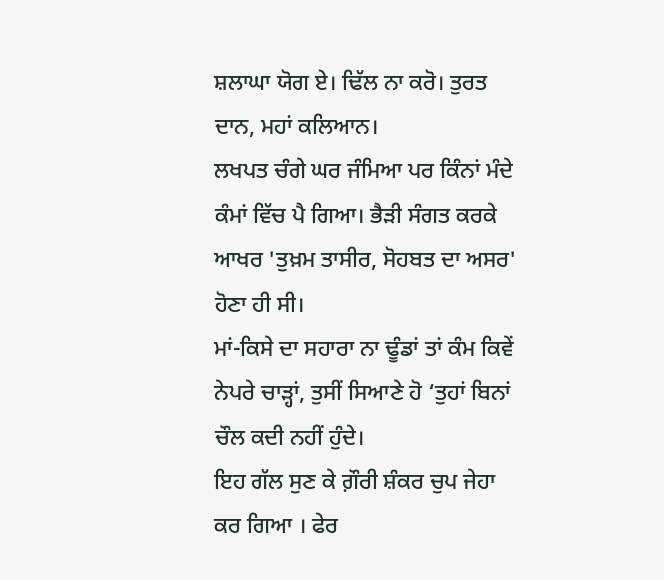ਸ਼ਲਾਘਾ ਯੋਗ ਏ। ਢਿੱਲ ਨਾ ਕਰੋ। ਤੁਰਤ ਦਾਨ, ਮਹਾਂ ਕਲਿਆਨ।
ਲਖਪਤ ਚੰਗੇ ਘਰ ਜੰਮਿਆ ਪਰ ਕਿੰਨਾਂ ਮੰਦੇ ਕੰਮਾਂ ਵਿੱਚ ਪੈ ਗਿਆ। ਭੈੜੀ ਸੰਗਤ ਕਰਕੇ ਆਖਰ 'ਤੁਖ਼ਮ ਤਾਸੀਰ, ਸੋਹਬਤ ਦਾ ਅਸਰ' ਹੋਣਾ ਹੀ ਸੀ।
ਮਾਂ-ਕਿਸੇ ਦਾ ਸਹਾਰਾ ਨਾ ਢੂੰਡਾਂ ਤਾਂ ਕੰਮ ਕਿਵੇਂ ਨੇਪਰੇ ਚਾੜ੍ਹਾਂ, ਤੁਸੀਂ ਸਿਆਣੇ ਹੋ ‘ਤੁਹਾਂ ਬਿਨਾਂ ਚੌਲ ਕਦੀ ਨਹੀਂ ਹੁੰਦੇ।
ਇਹ ਗੱਲ ਸੁਣ ਕੇ ਗ਼ੌਰੀ ਸ਼ੰਕਰ ਚੁਪ ਜੇਹਾ ਕਰ ਗਿਆ । ਫੇਰ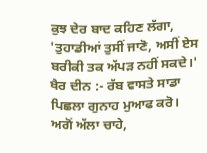ਕੁਝ ਦੇਰ ਬਾਦ ਕਹਿਣ ਲੱਗਾ, 'ਤੁਹਾਡੀਆਂ ਤੁਸੀਂ ਜਾਣੋ, ਅਸੀਂ ਏਸ ਬਰੀਕੀ ਤਕ ਅੱਪੜ ਨਹੀਂ ਸਕਦੇ।'
ਖੈਰ ਦੀਨ :- ਰੱਬ ਵਾਸਤੇ ਸਾਡਾ ਪਿਛਲਾ ਗੁਨਾਹ ਮੁਆਫ ਕਰੋ। ਅਗੋਂ ਅੱਲਾ ਚਾਹੇ,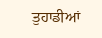ਤੁਹਾਡੀਆਂ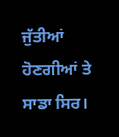ਜੁੱਤੀਆਂ ਹੋਣਗੀਆਂ ਤੇ ਸਾਡਾ ਸਿਰ।